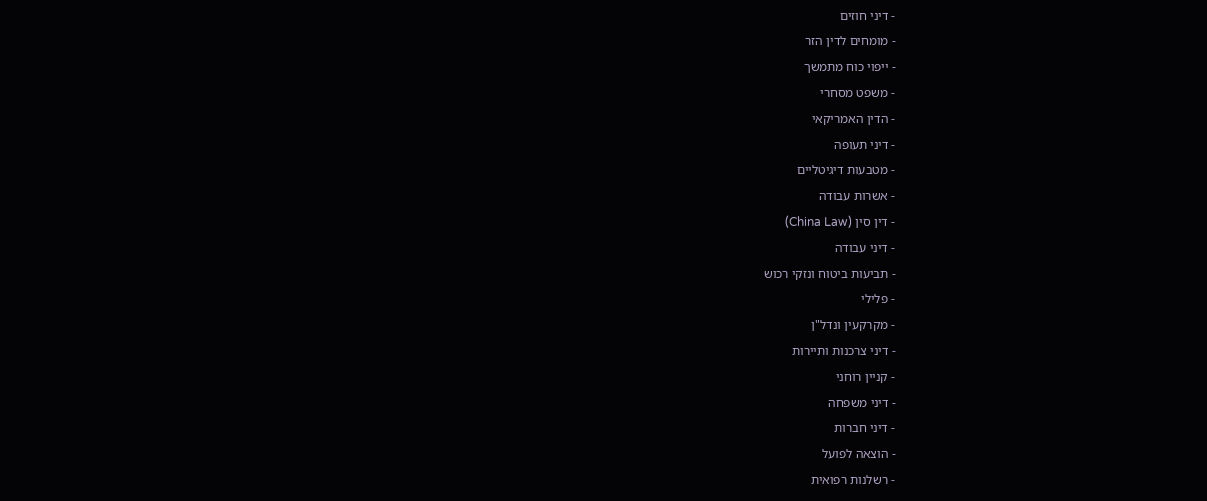- דיני חוזים
- מומחים לדין הזר
- ייפוי כוח מתמשך
- משפט מסחרי
- הדין האמריקאי
- דיני תעופה
- מטבעות דיגיטליים
- אשרות עבודה
- דין סין (China Law)
- דיני עבודה
- תביעות ביטוח ונזקי רכוש
- פלילי
- מקרקעין ונדל"ן
- דיני צרכנות ותיירות
- קניין רוחני
- דיני משפחה
- דיני חברות
- הוצאה לפועל
- רשלנות רפואית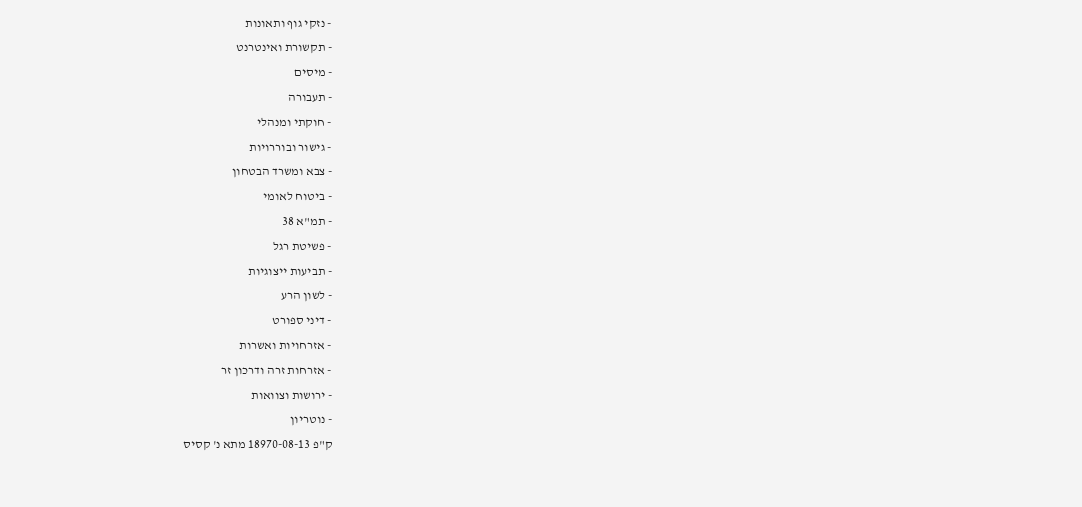- נזקי גוף ותאונות
- תקשורת ואינטרנט
- מיסים
- תעבורה
- חוקתי ומנהלי
- גישור ובוררויות
- צבא ומשרד הבטחון
- ביטוח לאומי
- תמ"א 38
- פשיטת רגל
- תביעות ייצוגיות
- לשון הרע
- דיני ספורט
- אזרחויות ואשרות
- אזרחות זרה ודרכון זר
- ירושות וצוואות
- נוטריון
ק"פ 18970-08-13 מתא נ' קסיס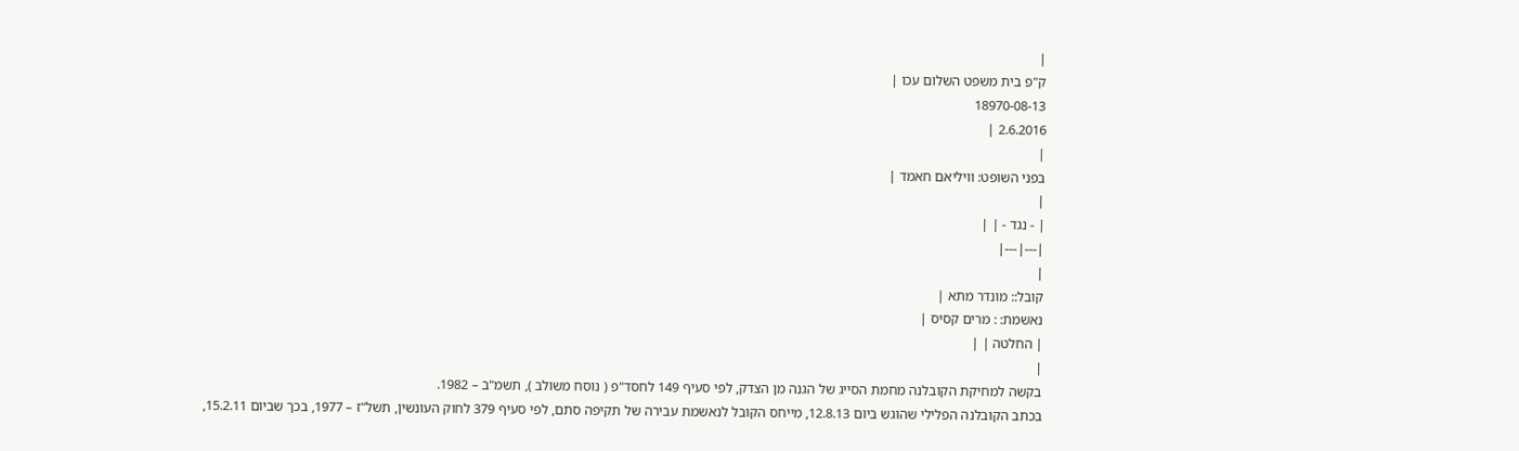|
ק"פ בית משפט השלום עכו |
18970-08-13
2.6.2016 |
|
בפני השופט: וויליאם חאמד |
|
| - נגד - | |
|---|---|
|
קובל:: מונדר מתא |
נאשמת: : מרים קסיס |
| החלטה | |
|
בקשה למחיקת הקובלנה מחמת הסייג של הגנה מן הצדק, לפי סעיף 149 לחסד"פ ( נוסח משולב ), תשמ"ב – 1982.
בכתב הקובלנה הפלילי שהוגש ביום 12.8.13, מייחס הקובל לנאשמת עבירה של תקיפה סתם, לפי סעיף 379 לחוק העונשין, תשל"ז – 1977, בכך שביום 15.2.11,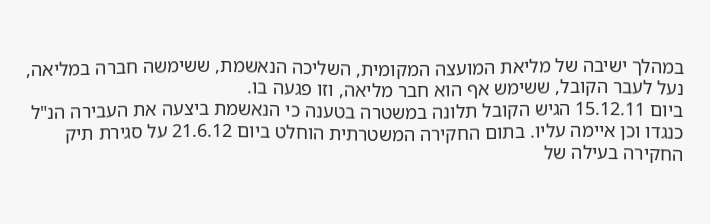במהלך ישיבה של מליאת המועצה המקומית, השליכה הנאשמת, ששימשה חברה במליאה, נעל לעבר הקובל, ששימש אף הוא חבר מליאה, וזו פגעה בו.
ביום 15.12.11 הגיש הקובל תלונה במשטרה בטענה כי הנאשמת ביצעה את העבירה הנ"ל כנגדו וכן איימה עליו. בתום החקירה המשטרתית הוחלט ביום 21.6.12 על סגירת תיק החקירה בעילה של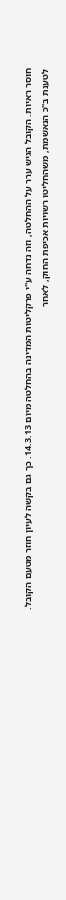חוסר ראיות. הקובל הגיש ערר על ההחלטה, וזה נדחה ע"י פרקליטות המדינה בהחלטה מיום 14.3.13. כך גם בקשה לעיון חוזר מטעם הקובל.
לטענת ב"כ הנאשמת, משהחליטו רשויות אכיפת החוק, לאחר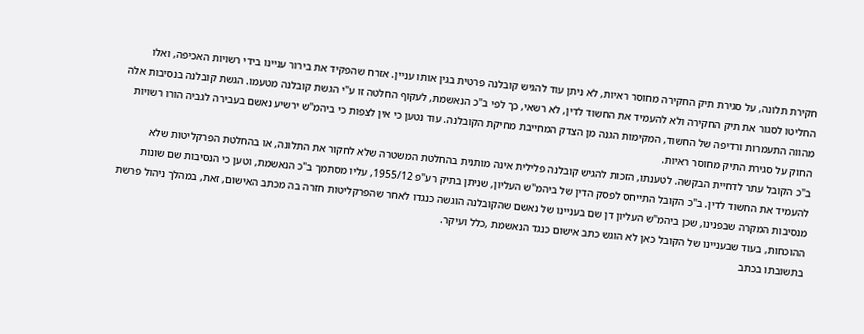חקירת תלונה, על סגירת תיק החקירה מחוסר ראיות, לא ניתן עוד להגיש קובלנה פרטית בגין אותו עניין. אזרח שהפקיד את בירור עניינו בידי רשויות האכיפה, ואלו החליטו לסגור את תיק החקירה ולא להעמיד את החשוד לדין, לא רשאי, כך לפי ב"כ הנאשמת, לעקוף החלטה זו ע"י הגשת קובלנה מטעמו. הגשת קובלנה בנסיבות אלה מהווה התעמרות ורדיפה של החשוד, המקימות הגנה מן הצדק המחייבת מחיקת הקובלנה. עוד נטען כי אין לצפות כי ביהמ"ש ירשיע נאשם בעבירה לגביה הורו רשויות החוק על סגירת התיק מחוסר ראיות.
ב"כ הקובל עתר לדחיית הבקשה. לטענתו, הזכות להגיש קובלנה פלילית אינה מותנית בהחלטת המשטרה שלא לחקור את התלונה, או בהחלטת הפרקליטות שלא להעמיד את החשוד לדין. ב"כ הקובל התייחס לפסק הדין של ביהמ"ש העליון, שניתן בתיק רע"פ 1955/12, עליו מסתמך ב"כ הנאשמת, וטען כי הנסיבות שם שונות מנסיבות המקרה שבפנינו, שכן ביהמ"ש העליון דן שם בעניינו של נאשם שהקובלנה הוגשה כנגדו לאחר שהפרקליטות חזרה בה מכתב האישום, זאת, במהלך ניהול פרשת ההוכחות, בעוד שבעניינו של הקובל כאן לא הוגש כתב אישום כנגד הנאשמת ,כלל ועיקר.
בתשובתו בכתב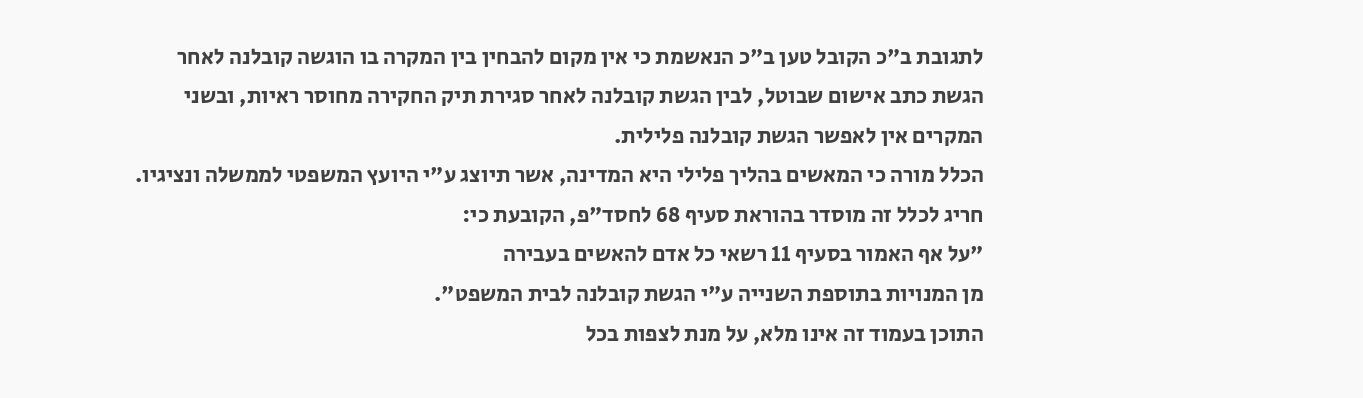לתגובת ב"כ הקובל טען ב"כ הנאשמת כי אין מקום להבחין בין המקרה בו הוגשה קובלנה לאחר הגשת כתב אישום שבוטל, לבין הגשת קובלנה לאחר סגירת תיק החקירה מחוסר ראיות, ובשני המקרים אין לאפשר הגשת קובלנה פלילית.
הכלל מורה כי המאשים בהליך פלילי היא המדינה, אשר תיוצג ע"י היועץ המשפטי לממשלה ונציגיו. חריג לכלל זה מוסדר בהוראת סעיף 68 לחסד"פ, הקובעת כי:
"על אף האמור בסעיף 11 רשאי כל אדם להאשים בעבירה
מן המנויות בתוספת השנייה ע"י הגשת קובלנה לבית המשפט".
התוכן בעמוד זה אינו מלא, על מנת לצפות בכל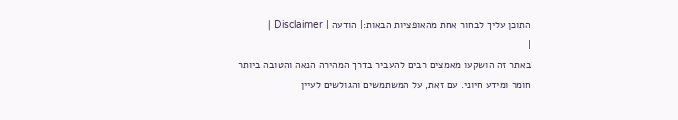התוכן עליך לבחור אחת מהאופציות הבאות:| הודעה | Disclaimer |
|
באתר זה הושקעו מאמצים רבים להעביר בדרך המהירה הנאה והטובה ביותר חומר ומידע חיוני. עם זאת, על המשתמשים והגולשים לעיין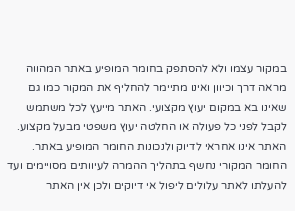במקור עצמו ולא להסתפק בחומר המופיע באתר המהווה מראה דרך וכיוון ואינו מתיימר להחליף את המקור כמו גם שאינו בא במקום יעוץ מקצועי. האתר מייעץ לכל משתמש לקבל לפני כל פעולה או החלטה יעוץ משפטי מבעל מקצוע. האתר אינו אחראי לדיוק ולנכונות החומר המופיע באתר. החומר המקורי נחשף בתהליך ההמרה לעיוותים מסויימים ועד להעלתו לאתר עלולים ליפול אי דיוקים ולכן אין האתר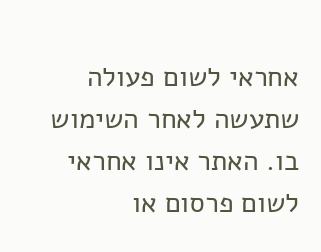אחראי לשום פעולה שתעשה לאחר השימוש בו. האתר אינו אחראי לשום פרסום או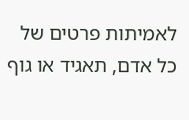לאמיתות פרטים של כל אדם, תאגיד או גוף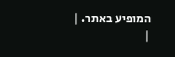המופיע באתר. |
|